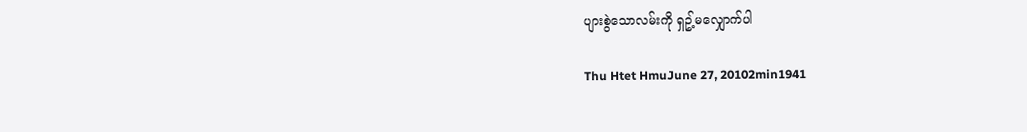ပျားစွဲသောလမ်းကို ရှဥ့်မလျှောက်ပါ

Thu Htet HmuJune 27, 20102min1941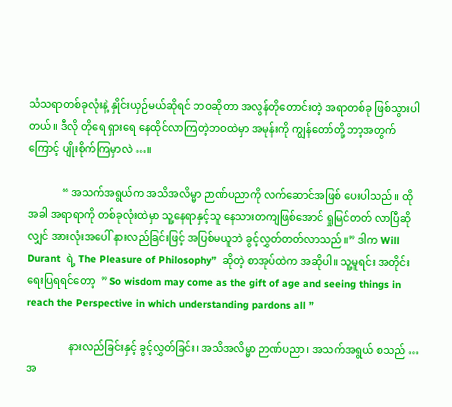သံသရာတစ်ခုလုံးနဲ့ နှိုင်းယှဉ်မယ်ဆိုရင် ဘဝဆိုတာ အလွန်တိုတောင်းတဲ့ အရာတစ်ခု ဖြစ်သွားပါတယ်။ ဒီလို တိုရေ ရှားရေ နေထိုင်လာကြတဲ့ဘဝထဲမှာ အမုန်းကို ကျွန်တော်တို့ ဘာ့အတွက်ကြောင့် ပျိုးစိုက်ကြမှာလဲ …။

             “ အသက်အရွယ်က အသိအလိမ္မာ ဉာဏ်ပညာကို လက်ဆောင်အဖြစ် ပေးပါသည်။ ထိုအခါ အရာရာကို တစ်ခုလုံးထဲမှာ သူ့နေရာနှင့်သူ နေသားတကျဖြစ်အောင် ရှုမြင်တတ် လာပြီဆိုလျှင် အားလုံးအပေါ် နားလည်ခြင်းဖြင့် အပြစ်မယူဘဲ ခွင့်လွှတ်တတ်လာသည်။” ဒါက Will Durant  ရဲ့ The Pleasure of Philosophy”  ဆိုတဲ့ စာအုပ်ထဲက အဆိုပါ။ သူ့မူရင်း အတိုင်း ရေးပြရရင်တော့  ” So wisdom may come as the gift of age and seeing things in reach the Perspective in which understanding pardons all ”

                နားလည်ခြင်းနှင့် ခွင့်လွှတ်ခြင်း၊ အသိအလိမ္မာ ဉာဏ်ပညာ၊ အသက်အရွယ် စသည် … အ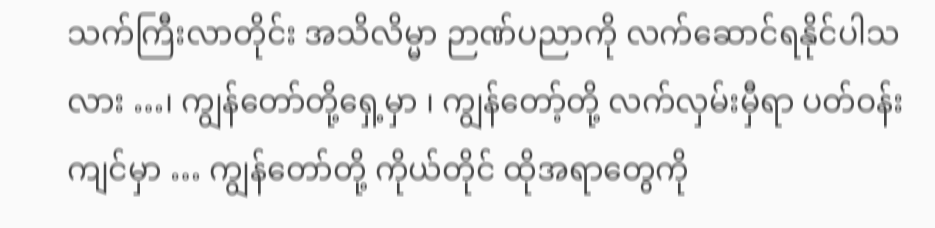သက်ကြီးလာတိုင်း အသိလိမ္မာ ဉာဏ်ပညာကို လက်ဆောင်ရနိုင်ပါသလား …၊ ကျွန်တော်တို့ရှေ့မှာ ၊ ကျွန်တော့်တို့ လက်လှမ်းမှီရာ ပတ်ဝန်းကျင်မှာ … ကျွန်တော်တို့ ကိုယ်တိုင် ထိုအရာတွေကို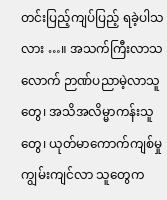တင်းပြည့်ကျပ်ပြည့် ရခဲ့ပါသလား …။ အသက်ကြီးလာသလောက် ဉာဏ်ပညာမဲ့လာသူတွေ၊ အသိအလိမ္မာကန်းသူတွေ၊ ယုတ်မာကောက်ကျစ်မှု ကျွမ်းကျင်လာ သူတွေက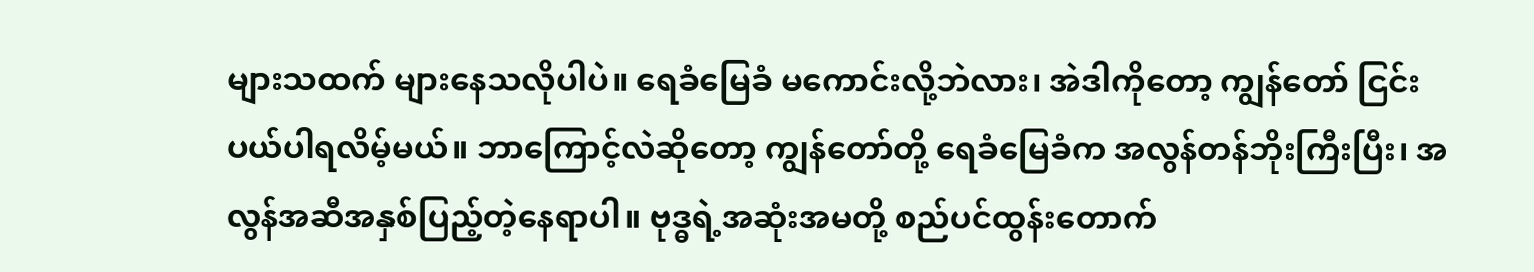များသထက် များနေသလိုပါပဲ။ ရေခံမြေခံ မကောင်းလို့ဘဲလား၊ အဲဒါကိုတော့ ကျွန်တော် ငြင်းပယ်ပါရလိမ့်မယ်။ ဘာကြောင့်လဲဆိုတော့ ကျွန်တော်တို့ ရေခံမြေခံက အလွန်တန်ဘိုးကြီးပြီး၊ အလွန်အဆီအနှစ်ပြည့်တဲ့နေရာပါ။ ဗုဒ္ဓရဲ့အဆုံးအမတို့ စည်ပင်ထွန်းတောက်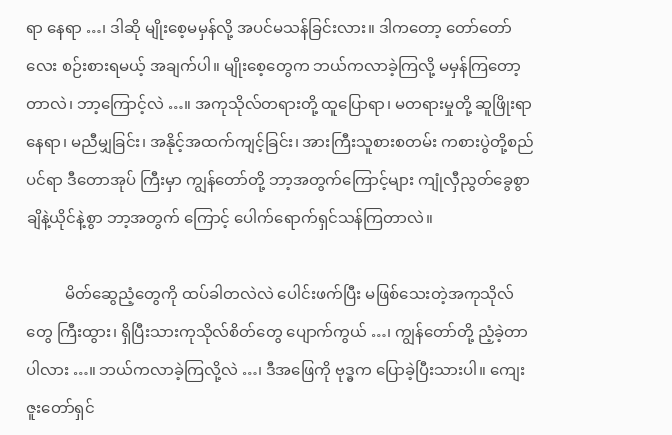ရာ နေရာ …၊ ဒါဆို မျိုးစေ့မမှန်လို့ အပင်မသန်ခြင်းလား။ ဒါကတော့ တော်တော်လေး စဉ်းစားရမယ့် အချက်ပါ။ မျိုးစေ့တွေက ဘယ်ကလာခဲ့ကြလို့ မမှန်ကြတော့ တာလဲ၊ ဘာ့ကြောင့်လဲ …။ အကုသိုလ်တရားတို့ ထူပြောရာ၊ မတရားမှုတို့ ဆူဖြိုးရာနေရာ၊ မညီမျှခြင်း၊ အနိုင့်အထက်ကျင့်ခြင်း၊ အားကြီးသူစားစတမ်း ကစားပွဲတို့စည်ပင်ရာ ဒီတောအုပ် ကြီးမှာ ကျွန်တော်တို့ ဘာ့အတွက်ကြောင့်များ ကျုံလှီညွတ်ခွေစွာ ချိနဲ့ယိုင်နဲ့စွာ ဘာ့အတွက် ကြောင့် ပေါက်ရောက်ရှင်သန်ကြတာလဲ။

          မိတ်ဆွေညံ့တွေကို ထပ်ခါတလဲလဲ ပေါင်းဖက်ပြီး မဖြစ်သေးတဲ့အကုသိုလ်တွေ ကြီးထွား၊ ရှိပြီးသားကုသိုလ်စိတ်တွေ ပျောက်ကွယ် …၊ ကျွန်တော်တို့ ညံ့ခဲ့တာပါလား …။ ဘယ်ကလာခဲ့ကြလို့လဲ …၊ ဒီအဖြေကို ဗုဒ္ဓက ပြောခဲ့ပြီးသားပါ။ ကျေးဇူးတော်ရှင်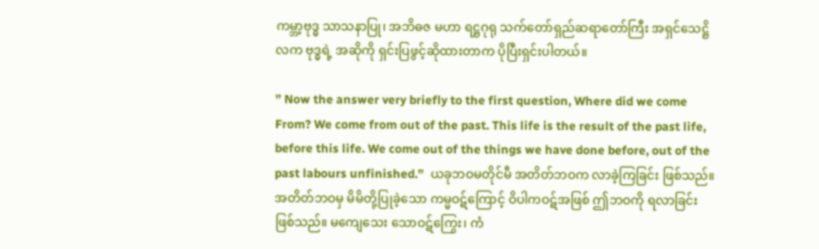ကမ္ဘာ့ဗုဒ္ဓ သာသနာပြု၊ အဘိဓဇ မဟာ ရဋ္ဌဂုရု သက်တော်ရှည်ဆရာတော်ကြီး အရှင်သေဋ္ဌိလက ဗုဒ္ဓရဲ့ အဆိုကို ရှင်းပြဖွင့်ဆိုထားတာက ပိုပြီးရှင်းပါတယ်။

” Now the answer very briefly to the first question, Where did we come From? We come from out of the past. This life is the result of the past life, before this life. We come out of the things we have done before, out of the past labours unfinished.”  ယခုဘဝမတိုင်မီ အတိတ်ဘဝက လာခဲ့ကြခြင်း ဖြစ်သည်။ အတိတ်ဘဝမှ မိမိတို့ပြုခဲ့သော ကမ္မဝဋ်ကြောင့် ဝိပါကဝဋ်အဖြစ် ဤဘဝကို ရလာခြင်း ဖြစ်သည်။ မကျေသေး သောဝဋ်ကြွေး၊ ကံ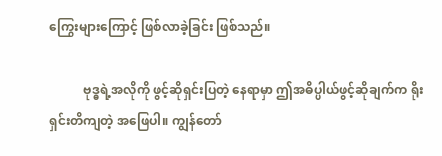ကြွေးများကြောင့် ဖြစ်လာခဲ့ခြင်း ဖြစ်သည်။

           ဗုဒ္ဓရဲ့အလိုကို ဖွင့်ဆိုရှင်းပြတဲ့ နေရာမှာ ဤအဓိပ္ပါယ်ဖွင့်ဆိုချက်က ရိုးရှင်းတိကျတဲ့ အဖြေပါ။ ကျွန်တော်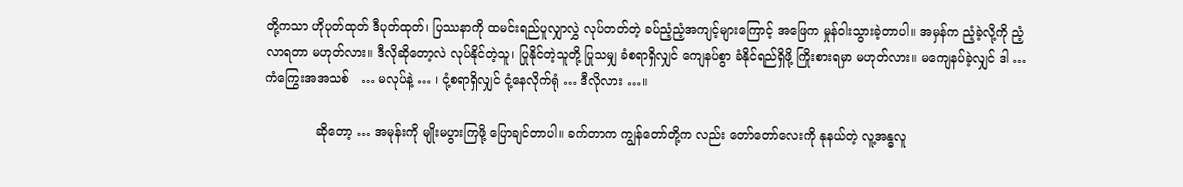တို့ကသာ ဟိုပုတ်ထုတ် ဒီပုတ်ထုတ်၊ ပြဿနာကို ထမင်းရည်ပူလျှာလွှဲ လုပ်တတ်တဲ့ ခပ်ညံ့ညံ့အကျင့်များကြောင့် အဖြေက မှုန်ဝါးသွားခဲ့တာပါ။ အမှန်က ညံ့ခဲ့လို့ကို ညံ့လာရတာ မဟုတ်လား။ ဒီလိုဆိုတော့လဲ လုပ်နိုင်တဲ့သူ၊ ပြုနိုင်တဲ့သူတို့ ပြုသမျှ ခံစရာရှိလျှင် ကျေနပ်စွာ ခံနိုင်ရည်ရှိဖို့ ကြိုးစားရမှာ မဟုတ်လား။ မကျေနပ်ခဲ့လျှင် ဒါ … ကံကြွေးအအသစ်   … မလုပ်နဲ့ … ၊ ငုံ့စရာရှိလျှင် ငုံ့နေလိုက်ရုံ … ဒီလိုလား …။

             ဆိုတော့ … အမုန်းကို မျိုးမပွားကြဖို့ ပြောချင်တာပါ။ ခက်တာက ကျွန်တော်တို့က လည်း တော်တော်လေးကို နုနယ်တဲ့ လူ့အန္ဓလူ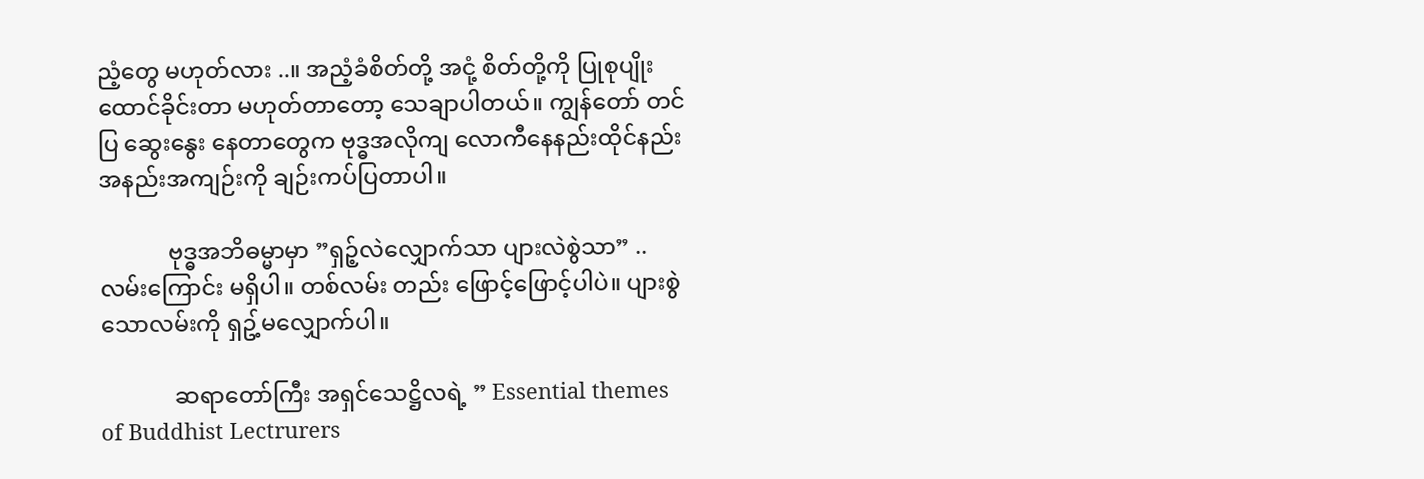ညံ့တွေ မဟုတ်လား ..။ အညံ့ခံစိတ်တို့ အငုံ့ စိတ်တို့ကို ပြုစုပျိုးထောင်ခိုင်းတာ မဟုတ်တာတော့ သေချာပါတယ်။ ကျွန်တော် တင်ပြ ဆွေးနွေး နေတာတွေက ဗုဒ္ဓအလိုကျ လောကီနေနည်းထိုင်နည်း အနည်းအကျဉ်းကို ချဉ်းကပ်ပြတာပါ။

            ဗုဒ္ဓအဘိဓမ္မာမှာ ”ရှဉ့်လဲလျှောက်သာ ပျားလဲစွဲသာ” .. လမ်းကြောင်း မရှိပါ။ တစ်လမ်း တည်း ဖြောင့်ဖြောင့်ပါပဲ။ ပျားစွဲသောလမ်းကို ရှဥ့်မလျှောက်ပါ။

             ဆရာတော်ကြီး အရှင်သေဋ္ဌိလရဲ့ ” Essential themes of Buddhist Lectrurers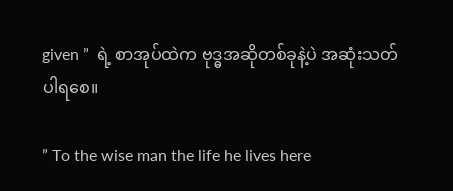given ”  ရဲ့ စာအုပ်ထဲက ဗုဒ္ဓအဆိုတစ်ခုနဲ့ပဲ အဆုံးသတ်ပါရစေ။

” To the wise man the life he lives here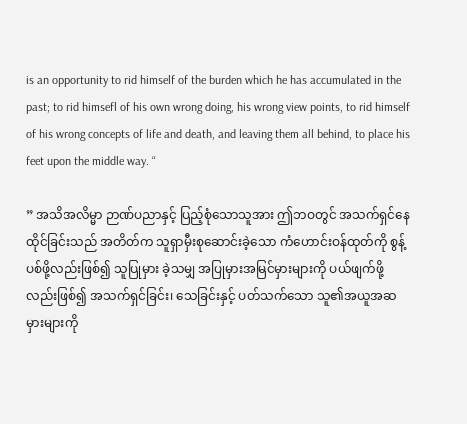is an opportunity to rid himself of the burden which he has accumulated in the past; to rid himsefl of his own wrong doing, his wrong view points, to rid himself of his wrong concepts of life and death, and leaving them all behind, to place his feet upon the middle way. “

” အသိအလိမ္မာ ဉာဏ်ပညာနှင့် ပြည့်စုံသောသူအား ဤဘဝတွင် အသက်ရှင်နေထိုင်ခြင်းသည် အတိတ်က သူရှာမှီးစုဆောင်းခဲ့သော ကံဟောင်းဝန်ထုတ်ကို စွန့်ပစ်ဖို့လည်းဖြစ်၍ သူပြုမှား ခဲ့သမျှ အပြုမှားအမြင်မှားများကို ပယ်ဖျက်ဖို့လည်းဖြစ်၍ အသက်ရှင်ခြင်း၊ သေခြင်းနှင့် ပတ်သက်သော သူ၏အယူအဆမှားများကို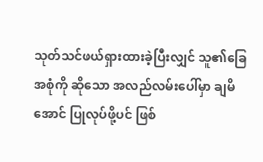သုတ်သင်ဖယ်ရှားထားခဲ့ပြီးလျှင် သူ၏ခြေအစုံကို ဆိုသော အလည်လမ်းပေါ်မှာ ချမိအောင် ပြုလုပ်ဖို့ပင် ဖြစ်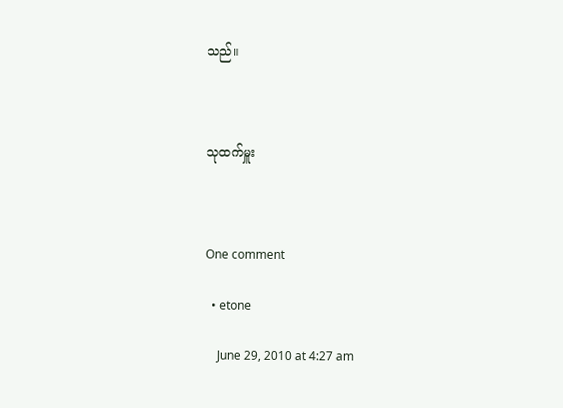သည်။



သုထက်မှူး



One comment

  • etone

    June 29, 2010 at 4:27 am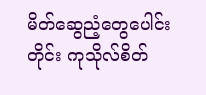မိတ်ဆွေညံ့တွေပေါင်းတိုင်း ကုသိုလ်စိတ်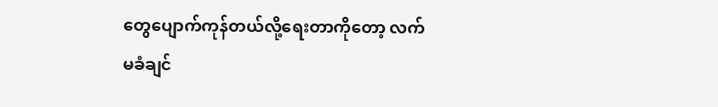တွေပျောက်ကုန်တယ်လို့ရေးတာကိုတော့ လက်မခံချင်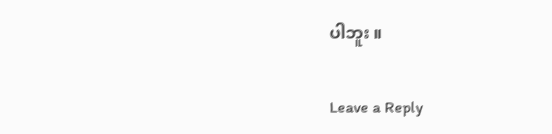ပါဘူး ။

Leave a Reply